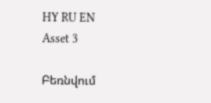HY RU EN
Asset 3

Բեռնվում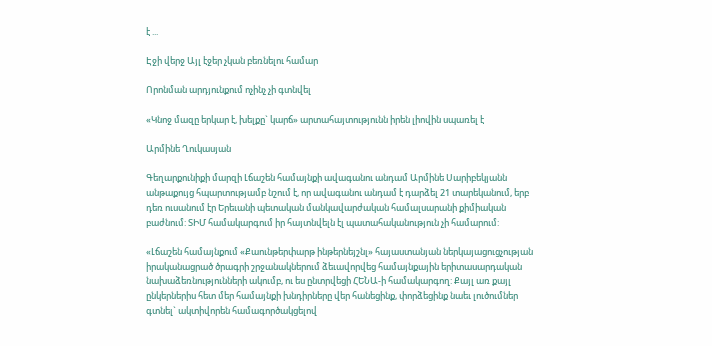է ...

Էջի վերջ Այլ էջեր չկան բեռնելու համար

Որոնման արդյունքում ոչինչ չի գտնվել

«Կնոջ մազը երկար է, խելքը` կարճ» արտահայտությունն իրեն լիովին սպառել է

Արմինե Ղուկասյան

Գեղարքունիքի մարզի Լճաշեն համայնքի ավագանու անդամ Արմինե Սարիբեկյանն անթաքույց հպարտությամբ նշում է, որ ավագանու անդամ է դարձել 21 տարեկանում, երբ դեռ ուսանում էր Երեւանի պետական մանկավարժական համալսարանի քիմիական բաժնում: ՏԻՄ համակարգում իր հայտնվելն էլ պատահականություն չի համարում:

«Լճաշեն համայնքում «Քաունթերփարթ ինթերնեյշնլ» հայաստանյան ներկայացուցչության իրականացրած ծրագրի շրջանակներում ձեւավորվեց համայնքային երիտասարդական նախաձեռնությունների ակումբ, ու ես ընտրվեցի ՀԵՆԱ-ի համակարգող: Քայլ առ քայլ ընկերներիս հետ մեր համայնքի խնդիրները վեր հանեցինք, փորձեցինք նաեւ լուծումներ գտնել` ակտիվորեն համագործակցելով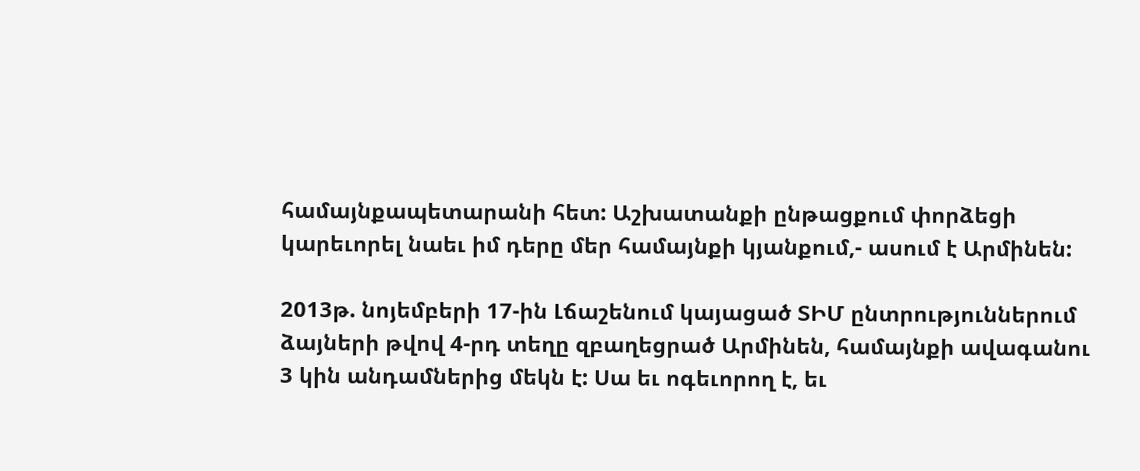համայնքապետարանի հետ: Աշխատանքի ընթացքում փորձեցի կարեւորել նաեւ իմ դերը մեր համայնքի կյանքում,- ասում է Արմինեն:

2013թ. նոյեմբերի 17-ին Լճաշենում կայացած ՏԻՄ ընտրություններում ձայների թվով 4-րդ տեղը զբաղեցրած Արմինեն, համայնքի ավագանու 3 կին անդամներից մեկն է: Սա եւ ոգեւորող է, եւ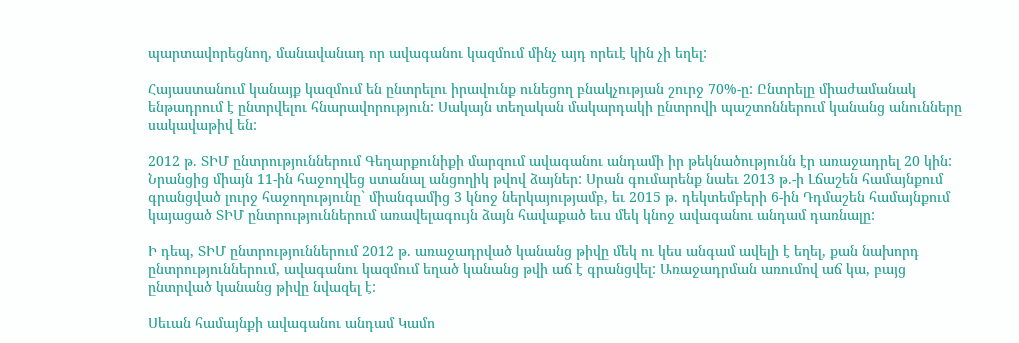պարտավորեցնող, մանավանադ որ ավագանու կազմում մինչ այդ որեւէ կին չի եղել:

Հայաստանում կանայք կազմում են ընտրելու իրավունք ունեցող բնակչության շուրջ 70%-ը: Ընտրելը միաժամանակ ենթադրում է ընտրվելու հնարավորություն: Սակայն տեղական մակարդակի ընտրովի պաշտոններում կանանց անունները սակավաթիվ են:

2012 թ. ՏԻՄ ընտրություններում Գեղարքունիքի մարզում ավագանու անդամի իր թեկնածությունն էր առաջադրել 20 կին: Նրանցից միայն 11-ին հաջողվեց ստանալ անցողիկ թվով ձայներ: Սրան գումարենք նաեւ 2013 թ.-ի Լճաշեն համայնքում գրանցված լուրջ հաջողությունը` միանգամից 3 կնոջ ներկայությամբ, եւ 2015 թ. դեկտեմբերի 6-ին Դդմաշեն համայնքում կայացած ՏԻՄ ընտրություններում առավելագույն ձայն հավաքած եւս մեկ կնոջ ավագանու անդամ դառնալը:

Ի դեպ, ՏԻՄ ընտրություններում 2012 թ. առաջադրված կանանց թիվը մեկ ու կես անգամ ավելի է եղել, քան նախորդ ընտրություններում, ավագանու կազմում եղած կանանց թվի աճ է գրանցվել: Առաջադրման առումով աճ կա, բայց ընտրված կանանց թիվը նվազել է:

Սեւան համայնքի ավագանու անդամ Կամո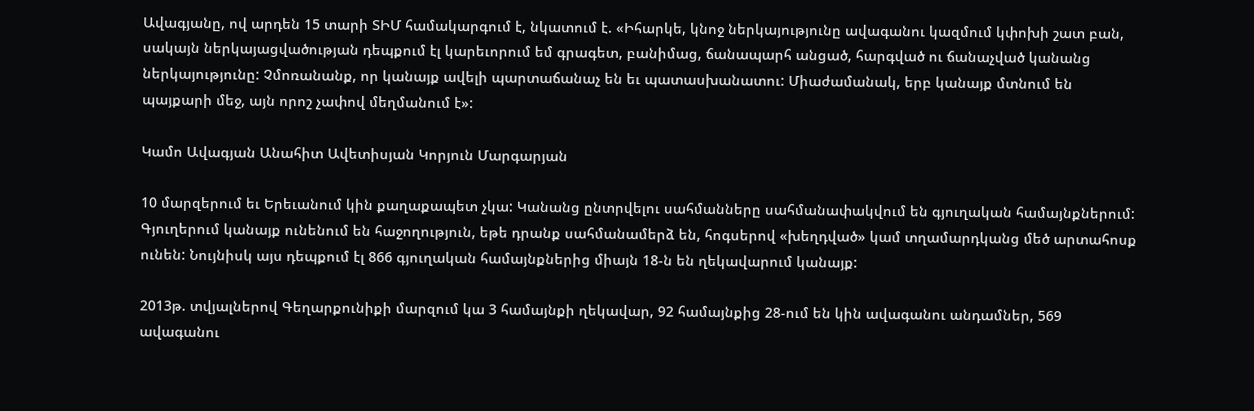Ավագյանը, ով արդեն 15 տարի ՏԻՄ համակարգում է, նկատում է. «Իհարկե, կնոջ ներկայությունը ավագանու կազմում կփոխի շատ բան, սակայն ներկայացվածության դեպքում էլ կարեւորում եմ գրագետ, բանիմաց, ճանապարհ անցած, հարգված ու ճանաչված կանանց ներկայությունը: Չմոռանանք, որ կանայք ավելի պարտաճանաչ են եւ պատասխանատու: Միաժամանակ, երբ կանայք մտնում են պայքարի մեջ, այն որոշ չափով մեղմանում է»:

Կամո Ավագյան Անահիտ Ավետիսյան Կորյուն Մարգարյան

10 մարզերում եւ Երեւանում կին քաղաքապետ չկա: Կանանց ընտրվելու սահմանները սահմանափակվում են գյուղական համայնքներում: Գյուղերում կանայք ունենում են հաջողություն, եթե դրանք սահմանամերձ են, հոգսերով «խեղդված» կամ տղամարդկանց մեծ արտահոսք ունեն: Նույնիսկ այս դեպքում էլ 866 գյուղական համայնքներից միայն 18-ն են ղեկավարում կանայք:

2013թ. տվյալներով Գեղարքունիքի մարզում կա 3 համայնքի ղեկավար, 92 համայնքից 28-ում են կին ավագանու անդամներ, 569 ավագանու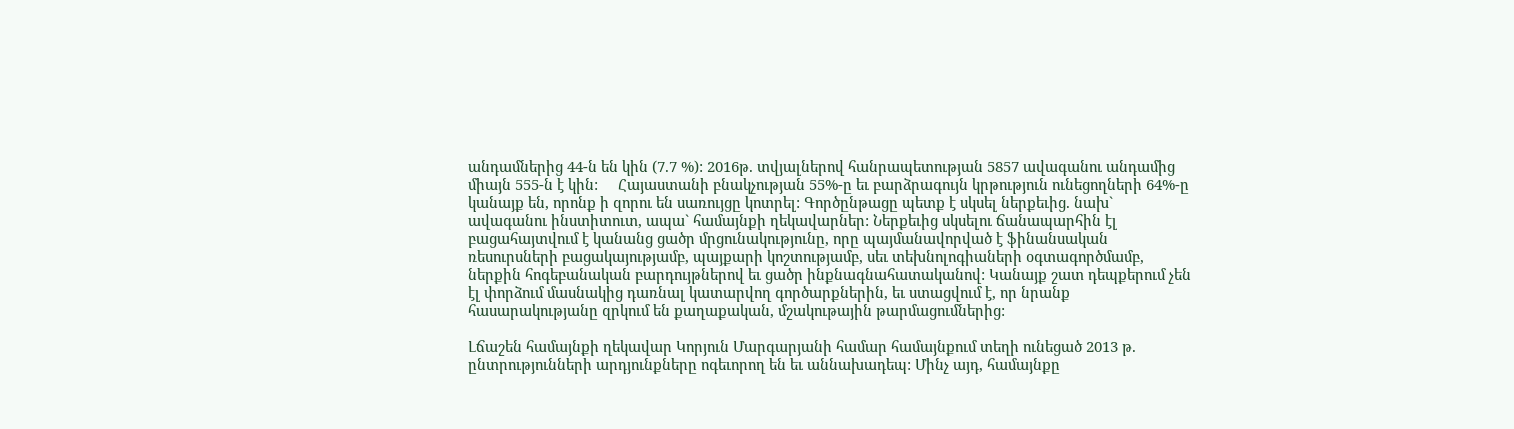անդամներից 44-ն են կին (7.7 %): 2016թ. տվյալներով հանրապետության 5857 ավագանու անդամից միայն 555-ն է կին:     Հայաստանի բնակչության 55%-ը եւ բարձրագույն կրթություն ունեցողների 64%-ը կանայք են, որոնք ի զորու են սառույցը կոտրել: Գործընթացը պետք է սկսել ներքեւից. նախ` ավագանու ինստիտուտ, ապա` համայնքի ղեկավարներ: Ներքեւից սկսելու ճանապարհին էլ բացահայտվում է կանանց ցածր մրցունակությունը, որը պայմանավորված է ֆինանսական ռեսուրսների բացակայությամբ, պայքարի կոշտությամբ, սեւ տեխնոլոգիաների օգտագործմամբ, ներքին հոգեբանական բարդույթներով եւ ցածր ինքնագնահատականով: Կանայք շատ դեպքերում չեն էլ փորձում մասնակից դառնալ կատարվող գործարքներին, եւ ստացվում է, որ նրանք հասարակությանը զրկում են քաղաքական, մշակութային թարմացումներից:

Լճաշեն համայնքի ղեկավար Կորյուն Մարգարյանի համար համայնքում տեղի ունեցած 2013 թ. ընտրությունների արդյունքները ոգեւորող են եւ աննախադեպ: Մինչ այդ, համայնքը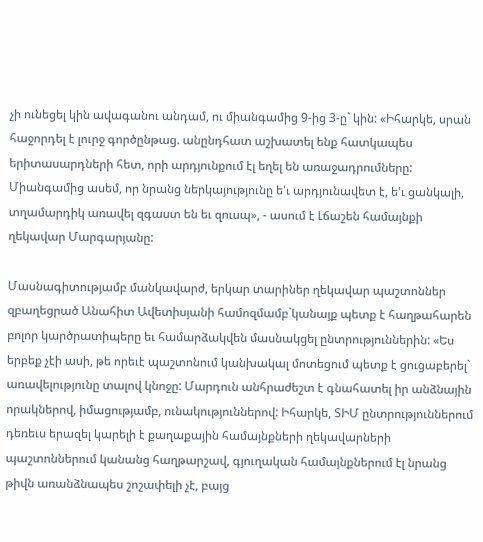չի ունեցել կին ավագանու անդամ, ու միանգամից 9-ից 3-ը` կին: «Իհարկե, սրան հաջորդել է լուրջ գործընթաց. անընդհատ աշխատել ենք հատկապես երիտասարդների հետ, որի արդյունքում էլ եղել են առաջադրումները: Միանգամից ասեմ, որ նրանց ներկայությունը ե'ւ արդյունավետ է, ե'ւ ցանկալի, տղամարդիկ առավել զգաստ են եւ զուսպ», - ասում է Լճաշեն համայնքի ղեկավար Մարգարյանը:

Մասնագիտությամբ մանկավարժ, երկար տարիներ ղեկավար պաշտոններ զբաղեցրած Անահիտ Ավետիսյանի համոզմամբ`կանայք պետք է հաղթահարեն բոլոր կարծրատիպերը եւ համարձակվեն մասնակցել ընտրություններին: «Ես երբեք չէի ասի, թե որեւէ պաշտոնում կանխակալ մոտեցում պետք է ցուցաբերել` առավելությունը տալով կնոջը: Մարդուն անհրաժեշտ է գնահատել իր անձնային որակներով, իմացությամբ, ունակություններով: Իհարկե, ՏԻՄ ընտրություններում դեռեւս երազել կարելի է քաղաքային համայնքների ղեկավարների պաշտոններում կանանց հաղթարշավ, գյուղական համայնքներում էլ նրանց թիվն առանձնապես շոշափելի չէ, բայց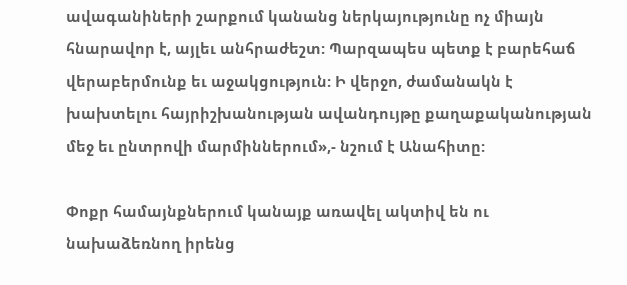ավագանիների շարքում կանանց ներկայությունը ոչ միայն հնարավոր է, այլեւ անհրաժեշտ: Պարզապես պետք է բարեհաճ վերաբերմունք եւ աջակցություն: Ի վերջո, ժամանակն է խախտելու հայրիշխանության ավանդույթը քաղաքականության մեջ եւ ընտրովի մարմիններում»,- նշում է Անահիտը:

Փոքր համայնքներում կանայք առավել ակտիվ են ու նախաձեռնող իրենց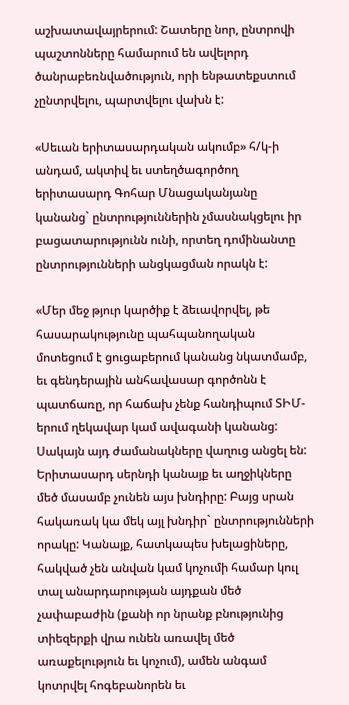աշխատավայրերում: Շատերը նոր, ընտրովի պաշտոնները համարում են ավելորդ ծանրաբեռնվածություն, որի ենթատեքստում չընտրվելու, պարտվելու վախն է:

«Սեւան երիտասարդական ակումբ» հ/կ-ի անդամ, ակտիվ եւ ստեղծագործող երիտասարդ Գոհար Մնացականյանը կանանց` ընտրություններին չմասնակցելու իր բացատարությունն ունի, որտեղ դոմինանտը ընտրությունների անցկացման որակն է:

«Մեր մեջ թյուր կարծիք է ձեւավորվել, թե հասարակությունը պահպանողական մոտեցում է ցուցաբերում կանանց նկատմամբ, եւ գենդերային անհավասար գործոնն է պատճառը, որ հաճախ չենք հանդիպում ՏԻՄ-երում ղեկավար կամ ավագանի կանանց: Սակայն այդ ժամանակները վաղուց անցել են: Երիտասարդ սերնդի կանայք եւ աղջիկները մեծ մասամբ չունեն այս խնդիրը: Բայց սրան հակառակ կա մեկ այլ խնդիր` ընտրությունների որակը: Կանայք, հատկապես խելացիները, հակված չեն անվան կամ կոչումի համար կուլ տալ անարդարության այդքան մեծ չափաբաժին (քանի որ նրանք բնությունից տիեզերքի վրա ունեն առավել մեծ առաքելություն եւ կոչում), ամեն անգամ կոտրվել հոգեբանորեն եւ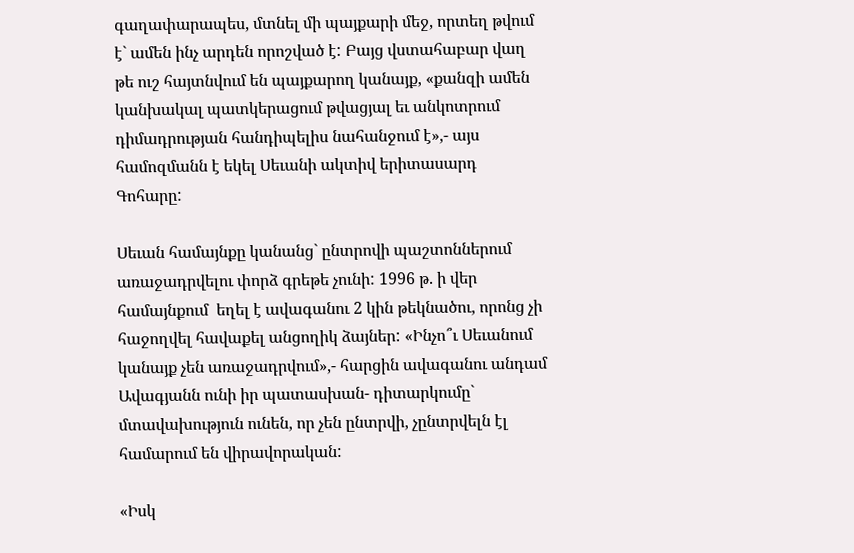գաղափարապես, մտնել մի պայքարի մեջ, որտեղ թվում է` ամեն ինչ արդեն որոշված է: Բայց վստահաբար վաղ թե ուշ հայտնվում են պայքարող կանայք, «քանզի ամեն կանխակալ պատկերացում թվացյալ եւ անկոտրում դիմադրության հանդիպելիս նահանջում է»,- այս համոզմանն է եկել Սեւանի ակտիվ երիտասարդ Գոհարը:

Սեւան համայնքը կանանց` ընտրովի պաշտոններում առաջադրվելու փորձ գրեթե չունի: 1996 թ. ի վեր համայնքում  եղել է ավագանու 2 կին թեկնածու, որոնց չի հաջողվել հավաքել անցողիկ ձայներ: «Ինչո՞ւ Սեւանում կանայք չեն առաջադրվում»,- հարցին ավագանու անդամ Ավագյանն ունի իր պատասխան- դիտարկումը` մտավախություն ունեն, որ չեն ընտրվի, չընտրվելն էլ համարում են վիրավորական:

«Իսկ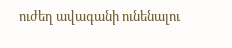ուժեղ ավագանի ունենալու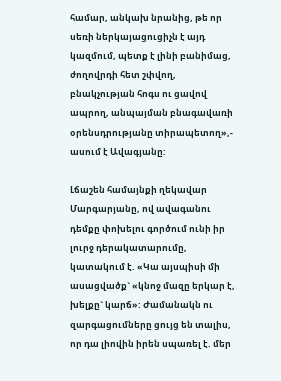համար, անկախ նրանից, թե որ սեռի ներկայացուցիչն է այդ կազմում, պետք է լինի բանիմաց, ժողովրդի հետ շփվող, բնակչության հոգս ու ցավով ապրող, անպայման բնագավառի օրենսդրությանը տիրապետող»,- ասում է Ավագյանը:

Լճաշեն համայնքի ղեկավար Մարգարյանը, ով ավագանու դեմքը փոխելու գործում ունի իր լուրջ դերակատարումը, կատակում է. «Կա այսպիսի մի ասացվածք` «կնոջ մազը երկար է, խելքը` կարճ»: Ժամանակն ու զարգացումները ցույց են տալիս, որ դա լիովին իրեն սպառել է. մեր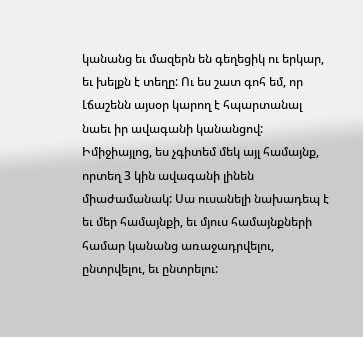կանանց եւ մազերն են գեղեցիկ ու երկար, եւ խելքն է տեղը: Ու ես շատ գոհ եմ, որ Լճաշենն այսօր կարող է հպարտանալ նաեւ իր ավագանի կանանցով: Իմիջիայլոց, ես չգիտեմ մեկ այլ համայնք, որտեղ 3 կին ավագանի լինեն միաժամանակ: Սա ուսանելի նախադեպ է եւ մեր համայնքի, եւ մյուս համայնքների համար կանանց առաջադրվելու, ընտրվելու, եւ ընտրելու: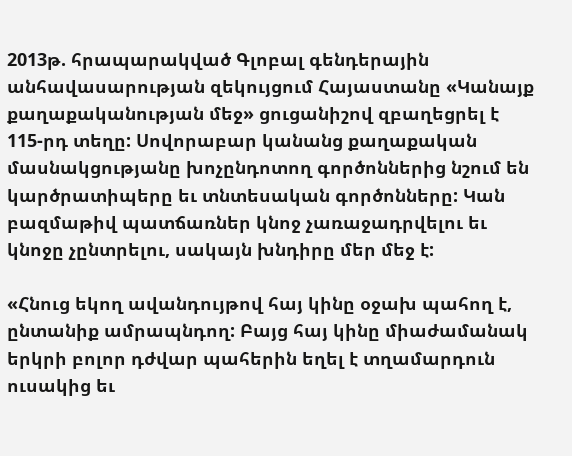2013թ. հրապարակված Գլոբալ գենդերային անհավասարության զեկույցում Հայաստանը «Կանայք քաղաքականության մեջ» ցուցանիշով զբաղեցրել է 115-րդ տեղը: Սովորաբար կանանց քաղաքական մասնակցությանը խոչընդոտող գործոններից նշում են կարծրատիպերը եւ տնտեսական գործոնները: Կան բազմաթիվ պատճառներ կնոջ չառաջադրվելու եւ կնոջը չընտրելու, սակայն խնդիրը մեր մեջ է:

«Հնուց եկող ավանդույթով հայ կինը օջախ պահող է, ընտանիք ամրապնդող: Բայց հայ կինը միաժամանակ երկրի բոլոր դժվար պահերին եղել է տղամարդուն ուսակից եւ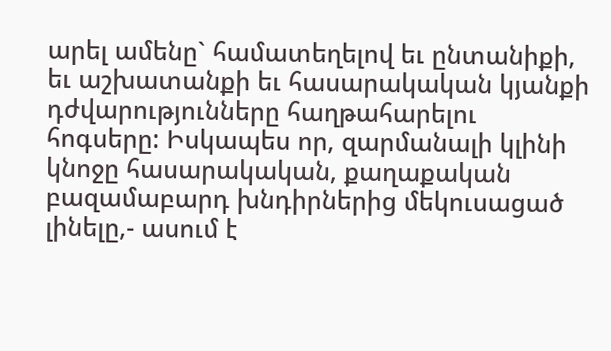արել ամենը` համատեղելով եւ ընտանիքի, եւ աշխատանքի եւ հասարակական կյանքի դժվարությունները հաղթահարելու հոգսերը: Իսկապես որ, զարմանալի կլինի կնոջը հասարակական, քաղաքական բազամաբարդ խնդիրներից մեկուսացած լինելը,- ասում է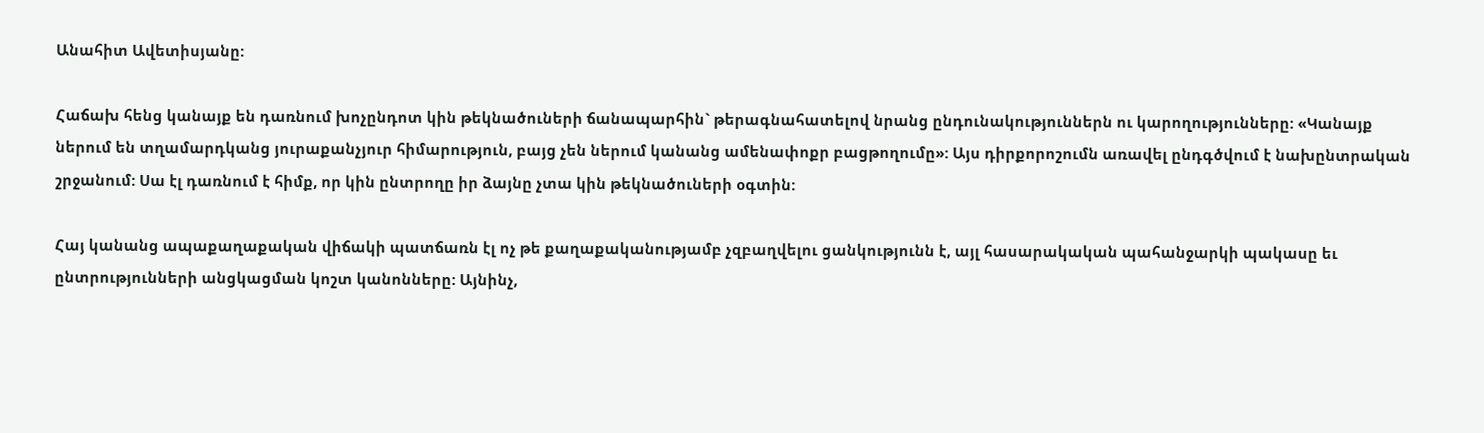Անահիտ Ավետիսյանը:

Հաճախ հենց կանայք են դառնում խոչընդոտ կին թեկնածուների ճանապարհին` թերագնահատելով նրանց ընդունակություններն ու կարողությունները: «Կանայք ներում են տղամարդկանց յուրաքանչյուր հիմարություն, բայց չեն ներում կանանց ամենափոքր բացթողումը»: Այս դիրքորոշումն առավել ընդգծվում է նախընտրական շրջանում: Սա էլ դառնում է հիմք, որ կին ընտրողը իր ձայնը չտա կին թեկնածուների օգտին:

Հայ կանանց ապաքաղաքական վիճակի պատճառն էլ ոչ թե քաղաքականությամբ չզբաղվելու ցանկությունն է, այլ հասարակական պահանջարկի պակասը եւ ընտրությունների անցկացման կոշտ կանոնները: Այնինչ,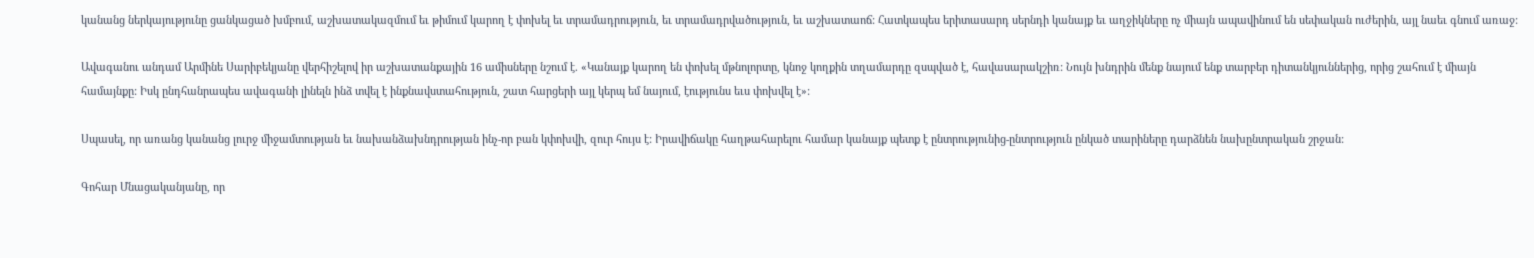կանանց ներկայությունը ցանկացած խմբում, աշխատակազմում եւ թիմում կարող է փոխել եւ տրամադրություն, եւ տրամադրվածություն, եւ աշխատաոճ: Հատկապես երիտասարդ սերնդի կանայք եւ աղջիկները ոչ միայն ապավինում են սեփական ուժերին, այլ նաեւ գնում առաջ:

Ավագանու անդամ Արմինե Սարիբեկյանը վերհիշելով իր աշխատանքային 16 ամիսները նշում է. «Կանայք կարող են փոխել մթնոլորտը, կնոջ կողքին տղամարդը զսպված է, հավասարակշիռ: Նույն խնդրին մենք նայում ենք տարբեր դիտանկյուններից, որից շահում է միայն համայնքը: Իսկ ընդհանրապես ավագանի լինելն ինձ տվել է ինքնավստահություն, շատ հարցերի այլ կերպ եմ նայում, էությունս եւս փոխվել է»:

Սպասել, որ առանց կանանց լուրջ միջամտության եւ նախանձախնդրության ինչ-որ բան կփոխվի, զուր հույս է: Իրավիճակը հաղթահարելու համար կանայք պետք է ընտրությունից-ընտրություն ընկած տարիները դարձնեն նախընտրական շրջան:

Գոհար Մնացականյանը, որ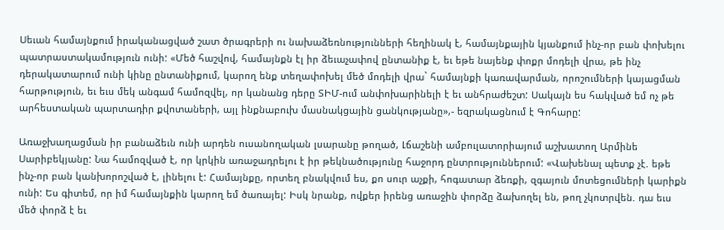Սեւան համայնքում իրականացված շատ ծրագրերի ու նախաձեռնությունների հեղինակ է, համայնքային կյանքում ինչ-որ բան փոխելու պատրաստակամություն ունի: «Մեծ հաշվով, համայնքն էլ իր ձեւաչափով ընտանիք է, եւ եթե նայենք փոքր մոդելի վրա, թե ինչ դերակատարում ունի կինը ընտանիքում, կարող ենք տեղափոխել մեծ մոդելի վրա` համայնքի կառավարման, որոշումների կայացման հարթություն, եւ եւս մեկ անգամ համոզվել, որ կանանց դերը ՏԻՄ-ում անփոխարինելի է եւ անհրաժեշտ: Սակայն ես հակված եմ ոչ թե արհեստական պարտադիր քվոտաների, այլ ինքնաբուխ մասնակցային ցանկությանը»,- եզրակացնում է Գոհարը:

Առաջխաղացման իր բանաձեւն ունի արդեն ուսանողական լսարանը թողած, Լճաշենի ամբուլատորիայում աշխատող Արմինե Սարիբեկյանը: Նա համոզված է, որ կրկին առաջադրելու է իր թեկնածությունը հաջորդ ընտրություններում: «Վախենալ պետք չէ. եթե ինչ-որ բան կանխորոշված է, լինելու է: Համայնքը, որտեղ բնակվում ես, քո սուր աչքի, հոգատար ձեռքի, զգայուն մոտեցումների կարիքն ունի: Ես գիտեմ, որ իմ համայնքին կարող եմ ծառայել: Իսկ նրանք, ովքեր իրենց առաջին փորձը ձախողել են, թող չկոտրվեն. դա եւս մեծ փորձ է եւ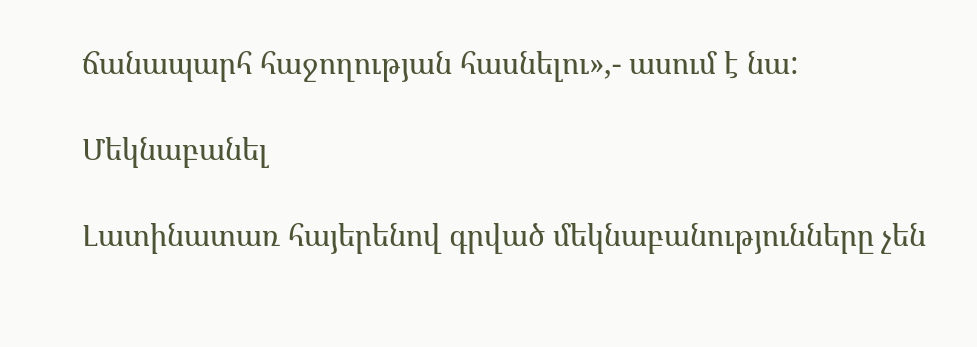ճանապարհ հաջողության հասնելու»,- ասում է նա:

Մեկնաբանել

Լատինատառ հայերենով գրված մեկնաբանությունները չեն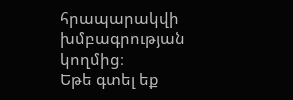հրապարակվի խմբագրության կողմից։
Եթե գտել եք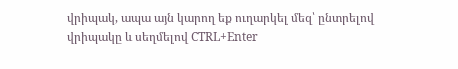վրիպակ, ապա այն կարող եք ուղարկել մեզ՝ ընտրելով վրիպակը և սեղմելով CTRL+Enter